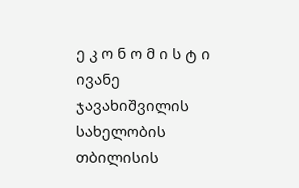ე კ ო ნ ო მ ი ს ტ ი
ივანე ჯავახიშვილის სახელობის თბილისის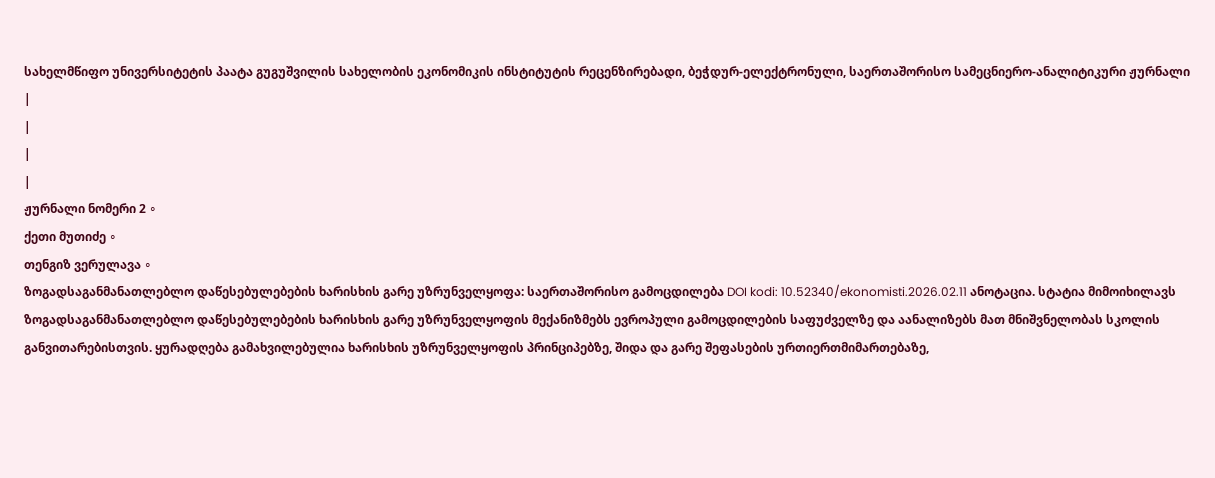სახელმწიფო უნივერსიტეტის პაატა გუგუშვილის სახელობის ეკონომიკის ინსტიტუტის რეცენზირებადი, ბეჭდურ-ელექტრონული, საერთაშორისო სამეცნიერო-ანალიტიკური ჟურნალი
|
|
|
|
ჟურნალი ნომერი 2 ∘
ქეთი მუთიძე ∘
თენგიზ ვერულავა ∘
ზოგადსაგანმანათლებლო დაწესებულებების ხარისხის გარე უზრუნველყოფა: საერთაშორისო გამოცდილება DOI kodi: 10.52340/ekonomisti.2026.02.11 ანოტაცია. სტატია მიმოიხილავს ზოგადსაგანმანათლებლო დაწესებულებების ხარისხის გარე უზრუნველყოფის მექანიზმებს ევროპული გამოცდილების საფუძველზე და აანალიზებს მათ მნიშვნელობას სკოლის განვითარებისთვის. ყურადღება გამახვილებულია ხარისხის უზრუნველყოფის პრინციპებზე, შიდა და გარე შეფასების ურთიერთმიმართებაზე,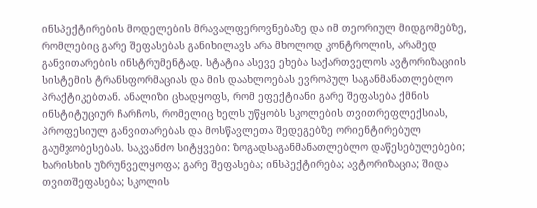ინსპექტირების მოდელების მრავალფეროვნებაზე და იმ თეორიულ მიდგომებზე, რომლებიც გარე შეფასებას განიხილავს არა მხოლოდ კონტროლის, არამედ განვითარების ინსტრუმენტად. სტატია ასევე ეხება საქართველოს ავტორიზაციის სისტემის ტრანსფორმაციას და მის დაახლოებას ევროპულ საგანმანათლებლო პრაქტიკებთან. ანალიზი ცხადყოფს, რომ ეფექტიანი გარე შეფასება ქმნის ინსტიტუციურ ჩარჩოს, რომელიც ხელს უწყობს სკოლების თვითრეფლექსიას, პროფესიულ განვითარებას და მოსწავლეთა შედეგებზე ორიენტირებულ გაუმჯობესებას. საკვანძო სიტყვები: ზოგადსაგანმანათლებლო დაწესებულებები; ხარისხის უზრუნველყოფა; გარე შეფასება; ინსპექტირება; ავტორიზაცია; შიდა თვითშეფასება; სკოლის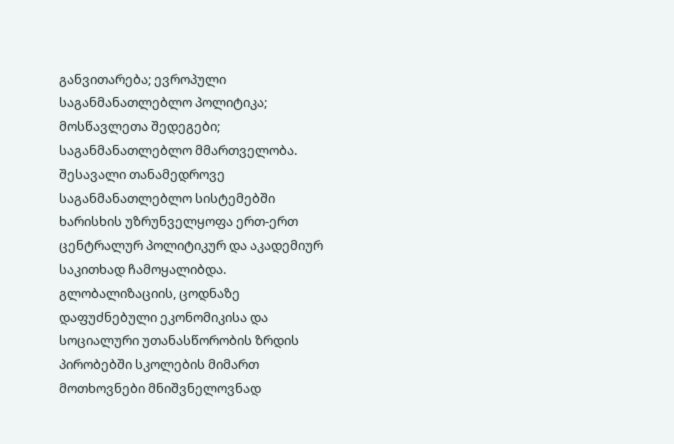განვითარება; ევროპული საგანმანათლებლო პოლიტიკა; მოსწავლეთა შედეგები; საგანმანათლებლო მმართველობა. შესავალი თანამედროვე საგანმანათლებლო სისტემებში ხარისხის უზრუნველყოფა ერთ-ერთ ცენტრალურ პოლიტიკურ და აკადემიურ საკითხად ჩამოყალიბდა. გლობალიზაციის, ცოდნაზე დაფუძნებული ეკონომიკისა და სოციალური უთანასწორობის ზრდის პირობებში სკოლების მიმართ მოთხოვნები მნიშვნელოვნად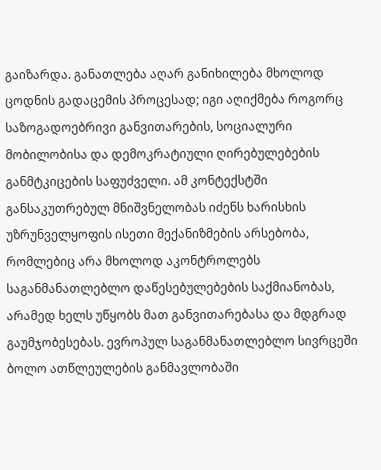გაიზარდა. განათლება აღარ განიხილება მხოლოდ ცოდნის გადაცემის პროცესად; იგი აღიქმება როგორც საზოგადოებრივი განვითარების, სოციალური მობილობისა და დემოკრატიული ღირებულებების განმტკიცების საფუძველი. ამ კონტექსტში განსაკუთრებულ მნიშვნელობას იძენს ხარისხის უზრუნველყოფის ისეთი მექანიზმების არსებობა, რომლებიც არა მხოლოდ აკონტროლებს საგანმანათლებლო დაწესებულებების საქმიანობას, არამედ ხელს უწყობს მათ განვითარებასა და მდგრად გაუმჯობესებას. ევროპულ საგანმანათლებლო სივრცეში ბოლო ათწლეულების განმავლობაში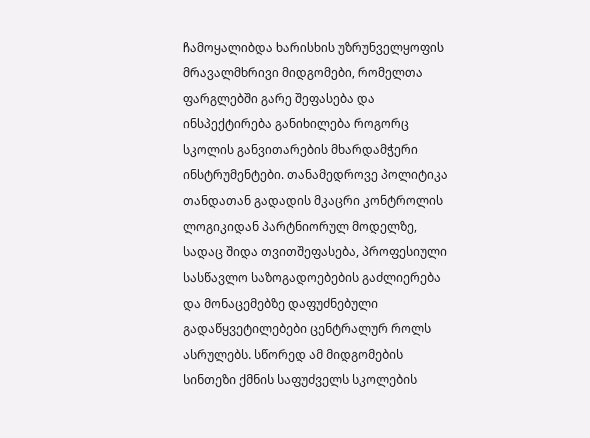ჩამოყალიბდა ხარისხის უზრუნველყოფის მრავალმხრივი მიდგომები, რომელთა ფარგლებში გარე შეფასება და ინსპექტირება განიხილება როგორც სკოლის განვითარების მხარდამჭერი ინსტრუმენტები. თანამედროვე პოლიტიკა თანდათან გადადის მკაცრი კონტროლის ლოგიკიდან პარტნიორულ მოდელზე, სადაც შიდა თვითშეფასება, პროფესიული სასწავლო საზოგადოებების გაძლიერება და მონაცემებზე დაფუძნებული გადაწყვეტილებები ცენტრალურ როლს ასრულებს. სწორედ ამ მიდგომების სინთეზი ქმნის საფუძველს სკოლების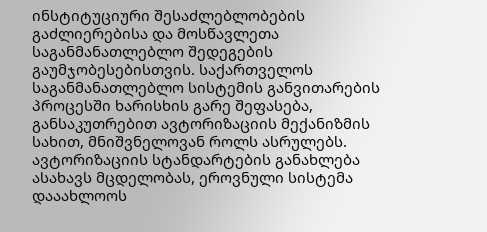ინსტიტუციური შესაძლებლობების გაძლიერებისა და მოსწავლეთა საგანმანათლებლო შედეგების გაუმჯობესებისთვის. საქართველოს საგანმანათლებლო სისტემის განვითარების პროცესში ხარისხის გარე შეფასება, განსაკუთრებით ავტორიზაციის მექანიზმის სახით, მნიშვნელოვან როლს ასრულებს. ავტორიზაციის სტანდარტების განახლება ასახავს მცდელობას, ეროვნული სისტემა დააახლოოს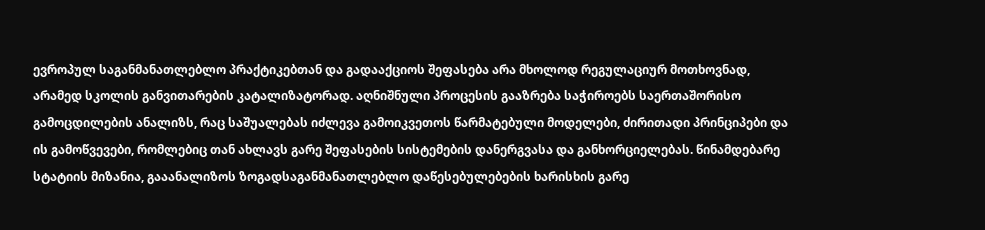ევროპულ საგანმანათლებლო პრაქტიკებთან და გადააქციოს შეფასება არა მხოლოდ რეგულაციურ მოთხოვნად, არამედ სკოლის განვითარების კატალიზატორად. აღნიშნული პროცესის გააზრება საჭიროებს საერთაშორისო გამოცდილების ანალიზს, რაც საშუალებას იძლევა გამოიკვეთოს წარმატებული მოდელები, ძირითადი პრინციპები და ის გამოწვევები, რომლებიც თან ახლავს გარე შეფასების სისტემების დანერგვასა და განხორციელებას. წინამდებარე სტატიის მიზანია, გააანალიზოს ზოგადსაგანმანათლებლო დაწესებულებების ხარისხის გარე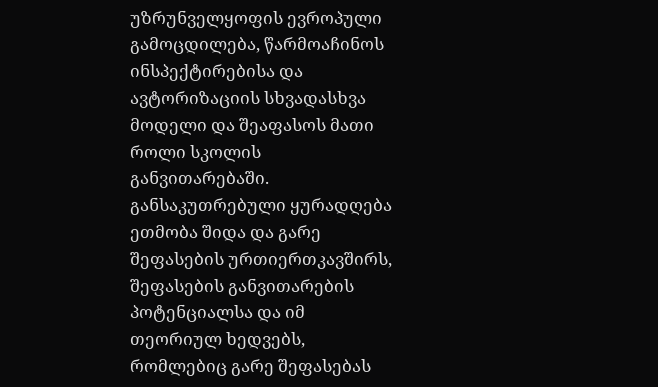უზრუნველყოფის ევროპული გამოცდილება, წარმოაჩინოს ინსპექტირებისა და ავტორიზაციის სხვადასხვა მოდელი და შეაფასოს მათი როლი სკოლის განვითარებაში. განსაკუთრებული ყურადღება ეთმობა შიდა და გარე შეფასების ურთიერთკავშირს, შეფასების განვითარების პოტენციალსა და იმ თეორიულ ხედვებს, რომლებიც გარე შეფასებას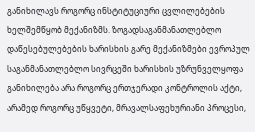განიხილავს როგორც ინსტიტუციური ცვლილებების ხელშემწყობ მექანიზმს. ზოგადსაგანმანათლებლო დაწესებულებების ხარისხის გარე მექანიზმები ევროპულ საგანმანათლებლო სივრცეში ხარისხის უზრუნველყოფა განიხილება არა როგორც ერთჯერადი კონტროლის აქტი, არამედ როგორც უწყვეტი, მრავალსაფეხურიანი პროცესი,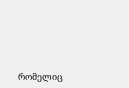რომელიც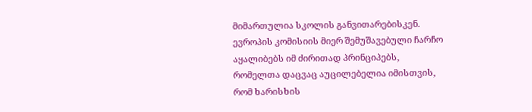მიმართულია სკოლის განვითარებისკენ. ევროპის კომისიის მიერ შემუშავებული ჩარჩო აყალიბებს იმ ძირითად პრინციპებს, რომელთა დაცვაც აუცილებელია იმისთვის, რომ ხარისხის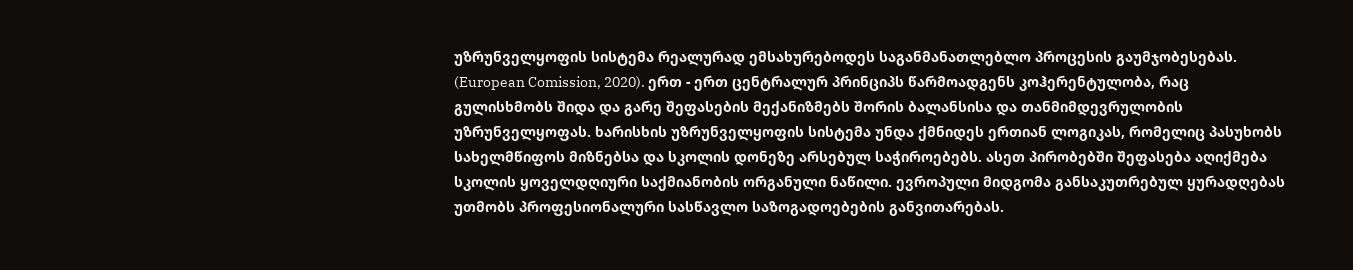უზრუნველყოფის სისტემა რეალურად ემსახურებოდეს საგანმანათლებლო პროცესის გაუმჯობესებას. (European Comission, 2020). ერთ - ერთ ცენტრალურ პრინციპს წარმოადგენს კოჰერენტულობა, რაც გულისხმობს შიდა და გარე შეფასების მექანიზმებს შორის ბალანსისა და თანმიმდევრულობის უზრუნველყოფას. ხარისხის უზრუნველყოფის სისტემა უნდა ქმნიდეს ერთიან ლოგიკას, რომელიც პასუხობს სახელმწიფოს მიზნებსა და სკოლის დონეზე არსებულ საჭიროებებს. ასეთ პირობებში შეფასება აღიქმება სკოლის ყოველდღიური საქმიანობის ორგანული ნაწილი. ევროპული მიდგომა განსაკუთრებულ ყურადღებას უთმობს პროფესიონალური სასწავლო საზოგადოებების განვითარებას.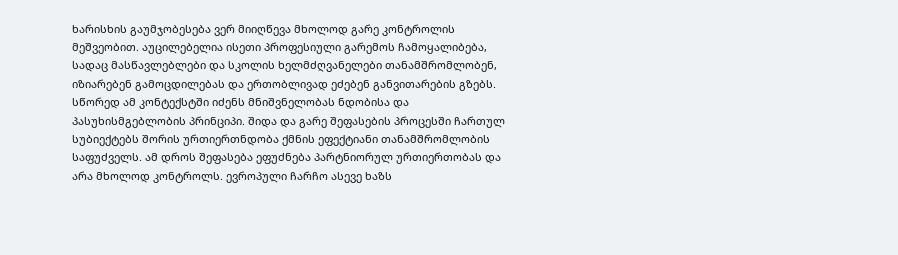ხარისხის გაუმჯობესება ვერ მიიღწევა მხოლოდ გარე კონტროლის მეშვეობით. აუცილებელია ისეთი პროფესიული გარემოს ჩამოყალიბება, სადაც მასწავლებლები და სკოლის ხელმძღვანელები თანამშრომლობენ, იზიარებენ გამოცდილებას და ერთობლივად ეძებენ განვითარების გზებს. სწორედ ამ კონტექსტში იძენს მნიშვნელობას ნდობისა და პასუხისმგებლობის პრინციპი. შიდა და გარე შეფასების პროცესში ჩართულ სუბიექტებს შორის ურთიერთნდობა ქმნის ეფექტიანი თანამშრომლობის საფუძველს. ამ დროს შეფასება ეფუძნება პარტნიორულ ურთიერთობას და არა მხოლოდ კონტროლს. ევროპული ჩარჩო ასევე ხაზს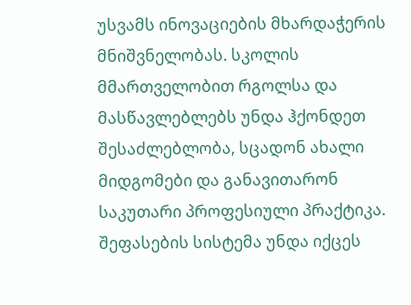უსვამს ინოვაციების მხარდაჭერის მნიშვნელობას. სკოლის მმართველობით რგოლსა და მასწავლებლებს უნდა ჰქონდეთ შესაძლებლობა, სცადონ ახალი მიდგომები და განავითარონ საკუთარი პროფესიული პრაქტიკა. შეფასების სისტემა უნდა იქცეს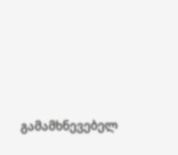გამამხნევებელ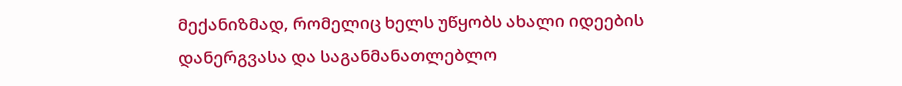მექანიზმად, რომელიც ხელს უწყობს ახალი იდეების დანერგვასა და საგანმანათლებლო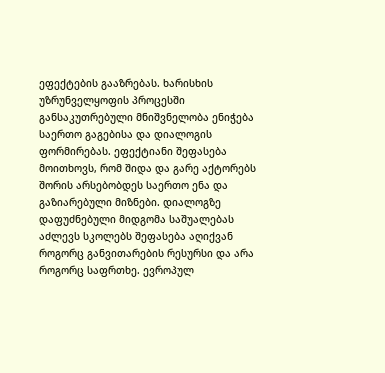ეფექტების გააზრებას. ხარისხის უზრუნველყოფის პროცესში განსაკუთრებული მნიშვნელობა ენიჭება საერთო გაგებისა და დიალოგის ფორმირებას. ეფექტიანი შეფასება მოითხოვს, რომ შიდა და გარე აქტორებს შორის არსებობდეს საერთო ენა და გაზიარებული მიზნები. დიალოგზე დაფუძნებული მიდგომა საშუალებას აძლევს სკოლებს შეფასება აღიქვან როგორც განვითარების რესურსი და არა როგორც საფრთხე. ევროპულ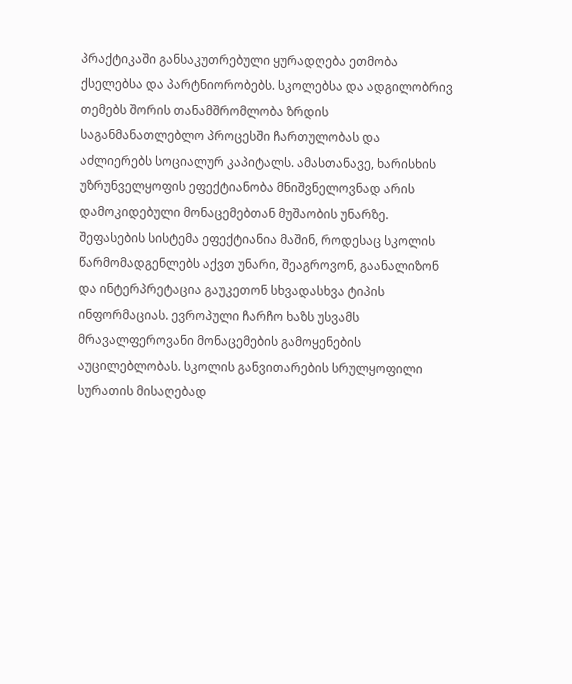პრაქტიკაში განსაკუთრებული ყურადღება ეთმობა ქსელებსა და პარტნიორობებს. სკოლებსა და ადგილობრივ თემებს შორის თანამშრომლობა ზრდის საგანმანათლებლო პროცესში ჩართულობას და აძლიერებს სოციალურ კაპიტალს. ამასთანავე, ხარისხის უზრუნველყოფის ეფექტიანობა მნიშვნელოვნად არის დამოკიდებული მონაცემებთან მუშაობის უნარზე. შეფასების სისტემა ეფექტიანია მაშინ, როდესაც სკოლის წარმომადგენლებს აქვთ უნარი, შეაგროვონ, გაანალიზონ და ინტერპრეტაცია გაუკეთონ სხვადასხვა ტიპის ინფორმაციას. ევროპული ჩარჩო ხაზს უსვამს მრავალფეროვანი მონაცემების გამოყენების აუცილებლობას. სკოლის განვითარების სრულყოფილი სურათის მისაღებად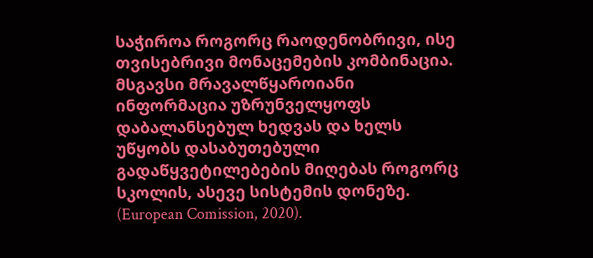საჭიროა როგორც რაოდენობრივი, ისე თვისებრივი მონაცემების კომბინაცია. მსგავსი მრავალწყაროიანი ინფორმაცია უზრუნველყოფს დაბალანსებულ ხედვას და ხელს უწყობს დასაბუთებული გადაწყვეტილებების მიღებას როგორც სკოლის, ასევე სისტემის დონეზე. (European Comission, 2020).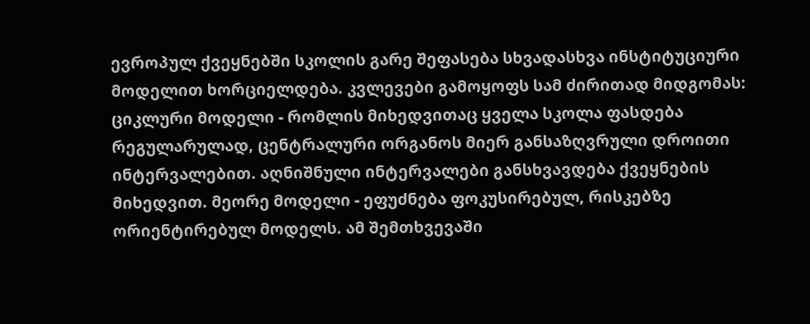ევროპულ ქვეყნებში სკოლის გარე შეფასება სხვადასხვა ინსტიტუციური მოდელით ხორციელდება. კვლევები გამოყოფს სამ ძირითად მიდგომას: ციკლური მოდელი - რომლის მიხედვითაც ყველა სკოლა ფასდება რეგულარულად, ცენტრალური ორგანოს მიერ განსაზღვრული დროითი ინტერვალებით. აღნიშნული ინტერვალები განსხვავდება ქვეყნების მიხედვით. მეორე მოდელი - ეფუძნება ფოკუსირებულ, რისკებზე ორიენტირებულ მოდელს. ამ შემთხვევაში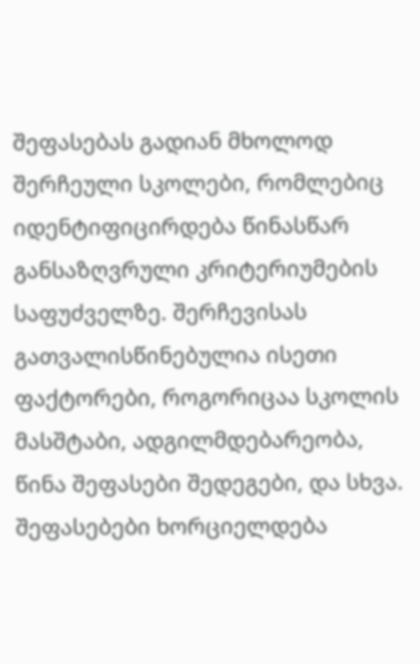შეფასებას გადიან მხოლოდ შერჩეული სკოლები, რომლებიც იდენტიფიცირდება წინასწარ განსაზღვრული კრიტერიუმების საფუძველზე. შერჩევისას გათვალისწინებულია ისეთი ფაქტორები, როგორიცაა სკოლის მასშტაბი, ადგილმდებარეობა, წინა შეფასები შედეგები, და სხვა. შეფასებები ხორციელდება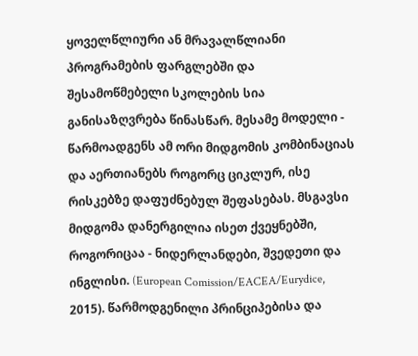ყოველწლიური ან მრავალწლიანი პროგრამების ფარგლებში და შესამოწმებელი სკოლების სია განისაზღვრება წინასწარ. მესამე მოდელი - წარმოადგენს ამ ორი მიდგომის კომბინაციას და აერთიანებს როგორც ციკლურ, ისე რისკებზე დაფუძნებულ შეფასებას. მსგავსი მიდგომა დანერგილია ისეთ ქვეყნებში, როგორიცაა - ნიდერლანდები, შვედეთი და ინგლისი. (European Comission/EACEA/Eurydice, 2015). წარმოდგენილი პრინციპებისა და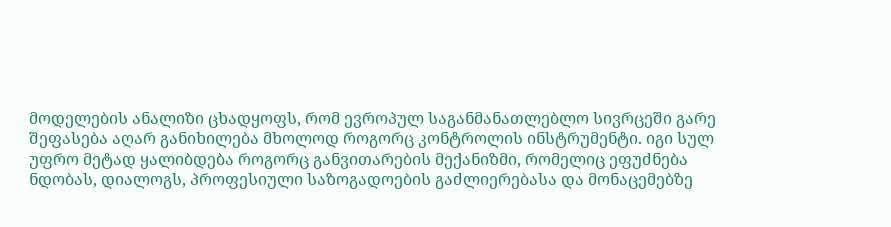მოდელების ანალიზი ცხადყოფს, რომ ევროპულ საგანმანათლებლო სივრცეში გარე შეფასება აღარ განიხილება მხოლოდ როგორც კონტროლის ინსტრუმენტი. იგი სულ უფრო მეტად ყალიბდება როგორც განვითარების მექანიზმი, რომელიც ეფუძნება ნდობას, დიალოგს, პროფესიული საზოგადოების გაძლიერებასა და მონაცემებზე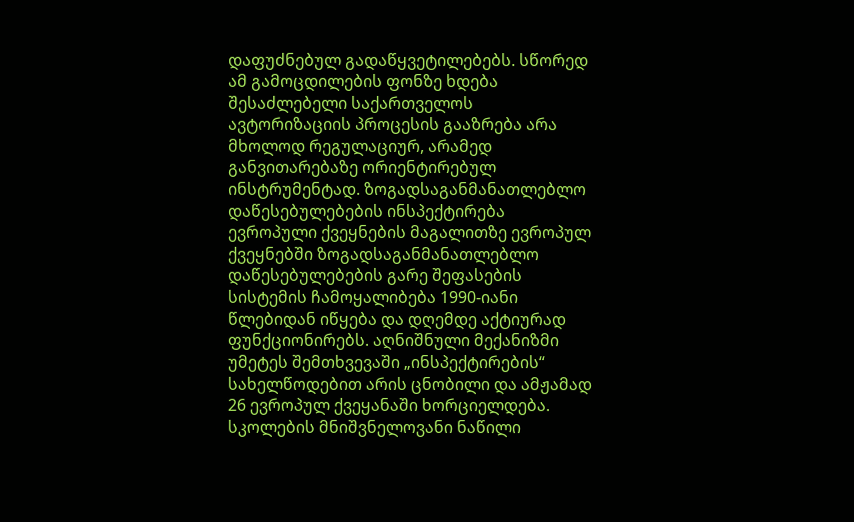დაფუძნებულ გადაწყვეტილებებს. სწორედ ამ გამოცდილების ფონზე ხდება შესაძლებელი საქართველოს ავტორიზაციის პროცესის გააზრება არა მხოლოდ რეგულაციურ, არამედ განვითარებაზე ორიენტირებულ ინსტრუმენტად. ზოგადსაგანმანათლებლო დაწესებულებების ინსპექტირება ევროპული ქვეყნების მაგალითზე ევროპულ ქვეყნებში ზოგადსაგანმანათლებლო დაწესებულებების გარე შეფასების სისტემის ჩამოყალიბება 1990-იანი წლებიდან იწყება და დღემდე აქტიურად ფუნქციონირებს. აღნიშნული მექანიზმი უმეტეს შემთხვევაში „ინსპექტირების“ სახელწოდებით არის ცნობილი და ამჟამად 26 ევროპულ ქვეყანაში ხორციელდება. სკოლების მნიშვნელოვანი ნაწილი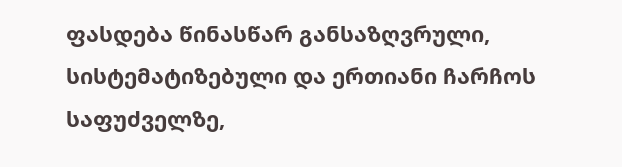ფასდება წინასწარ განსაზღვრული, სისტემატიზებული და ერთიანი ჩარჩოს საფუძველზე,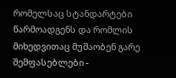რომელსაც სტანდარტები წარმოადგენს და რომლის მიხედვითაც მუშაობენ გარე შემფასებლები -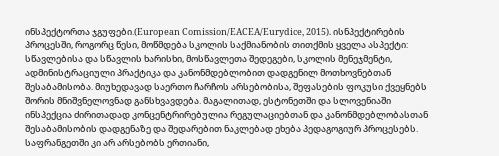ინსპექტორთა ჯგუფები.(European Comission/EACEA/Eurydice, 2015). ისნპექტირების პროცესში, როგორც წესი, მოწმდება სკოლის საქმიანობის თითქმის ყველა ასპექტი: სწავლებისა და სწავლის ხარისხი, მოსწავლეთა შედეგები, სკოლის მენეჯმენტი, ადმინისტრაციული პრაქტიკა და კანონმდებლობით დადგენილ მოთხოვნებთან შესაბამისობა. მიუხედავად საერთო ჩარჩოს არსებობისა, შეფასების ფოკუსი ქვეყნებს შორის მნიშვნელოვნად განსხვავდება. მაგალითად, ესტონეთში და სლოვენიაში ინსპექცია ძირითადად კონცენტრირებულია რეგულაციებთან და კანონმდებლობასთან შესაბამისობის დადგენაზე და შედარებით ნაკლებად ეხება პედაგოგიურ პროცესებს. საფრანგეთში კი არ არსებობს ერთიანი,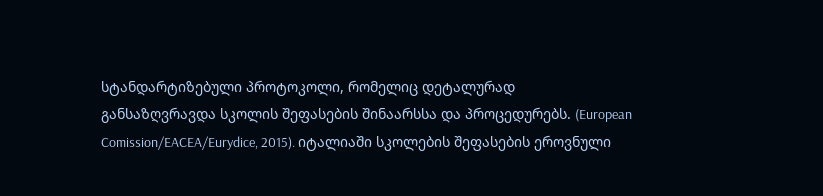სტანდარტიზებული პროტოკოლი, რომელიც დეტალურად განსაზღვრავდა სკოლის შეფასების შინაარსსა და პროცედურებს. (European Comission/EACEA/Eurydice, 2015). იტალიაში სკოლების შეფასების ეროვნული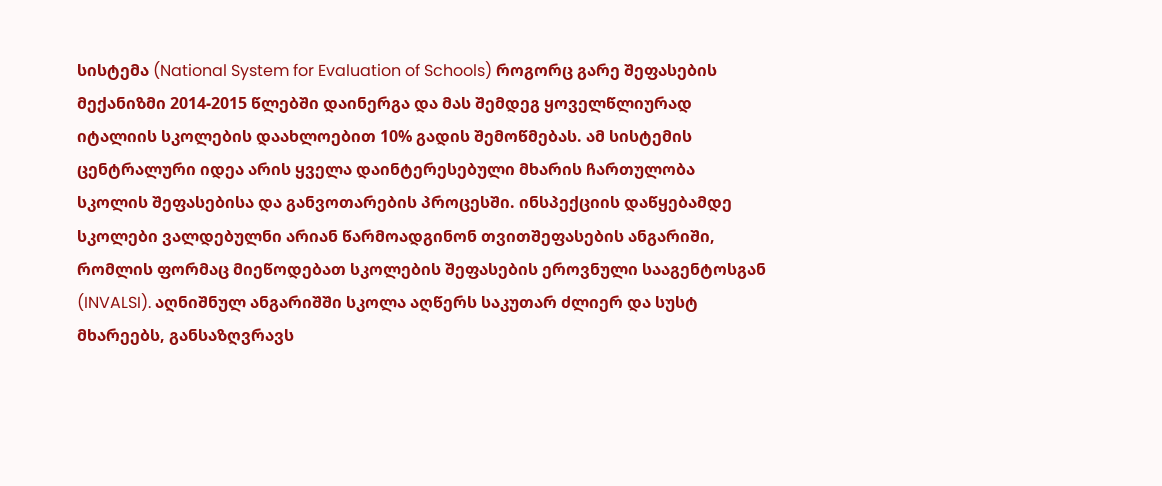სისტემა (National System for Evaluation of Schools) როგორც გარე შეფასების მექანიზმი 2014-2015 წლებში დაინერგა და მას შემდეგ ყოველწლიურად იტალიის სკოლების დაახლოებით 10% გადის შემოწმებას. ამ სისტემის ცენტრალური იდეა არის ყველა დაინტერესებული მხარის ჩართულობა სკოლის შეფასებისა და განვოთარების პროცესში. ინსპექციის დაწყებამდე სკოლები ვალდებულნი არიან წარმოადგინონ თვითშეფასების ანგარიში, რომლის ფორმაც მიეწოდებათ სკოლების შეფასების ეროვნული სააგენტოსგან (INVALSI). აღნიშნულ ანგარიშში სკოლა აღწერს საკუთარ ძლიერ და სუსტ მხარეებს, განსაზღვრავს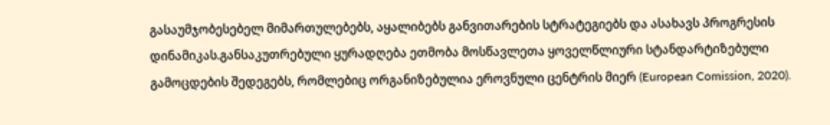გასაუმჯობესებელ მიმართულებებს, აყალიბებს განვითარების სტრატეგიებს და ასახავს პროგრესის დინამიკას.განსაკუთრებული ყურადღება ეთმობა მოსწავლეთა ყოველწლიური სტანდარტიზებული გამოცდების შედეგებს, რომლებიც ორგანიზებულია ეროვნული ცენტრის მიერ (European Comission, 2020).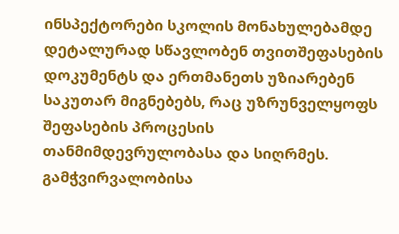ინსპექტორები სკოლის მონახულებამდე დეტალურად სწავლობენ თვითშეფასების დოკუმენტს და ერთმანეთს უზიარებენ საკუთარ მიგნებებს, რაც უზრუნველყოფს შეფასების პროცესის თანმიმდევრულობასა და სიღრმეს. გამჭვირვალობისა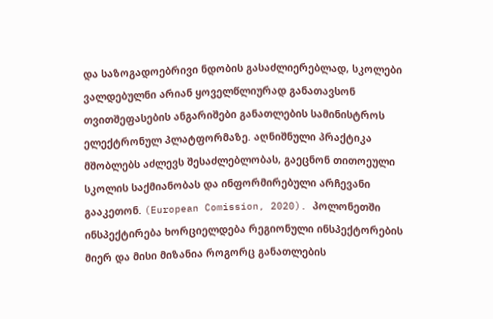და საზოგადოებრივი ნდობის გასაძლიერებლად, სკოლები ვალდებულნი არიან ყოველწლიურად განათავსონ თვითშეფასების ანგარიშები განათლების სამინისტროს ელექტრონულ პლატფორმაზე. აღნიშნული პრაქტიკა მშობლებს აძლევს შესაძლებლობას, გაეცნონ თითოეული სკოლის საქმიანობას და ინფორმირებული არჩევანი გააკეთონ. (European Comission, 2020). პოლონეთში ინსპექტირება ხორციელდება რეგიონული ინსპექტორების მიერ და მისი მიზანია როგორც განათლების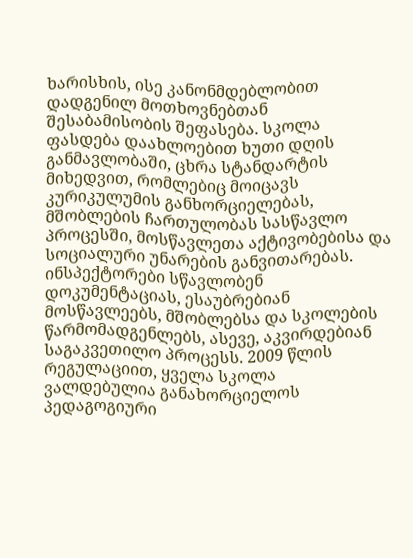ხარისხის, ისე კანონმდებლობით დადგენილ მოთხოვნებთან შესაბამისობის შეფასება. სკოლა ფასდება დაახლოებით ხუთი დღის განმავლობაში, ცხრა სტანდარტის მიხედვით, რომლებიც მოიცავს კურიკულუმის განხორციელებას, მშობლების ჩართულობას სასწავლო პროცესში, მოსწავლეთა აქტივობებისა და სოციალური უნარების განვითარებას. ინსპექტორები სწავლობენ დოკუმენტაციას, ესაუბრებიან მოსწავლეებს, მშობლებსა და სკოლების წარმომადგენლებს, ასევე, აკვირდებიან საგაკვეთილო პროცესს. 2009 წლის რეგულაციით, ყველა სკოლა ვალდებულია განახორციელოს პედაგოგიური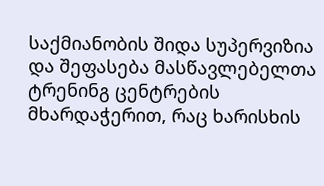საქმიანობის შიდა სუპერვიზია და შეფასება მასწავლებელთა ტრენინგ ცენტრების მხარდაჭერით, რაც ხარისხის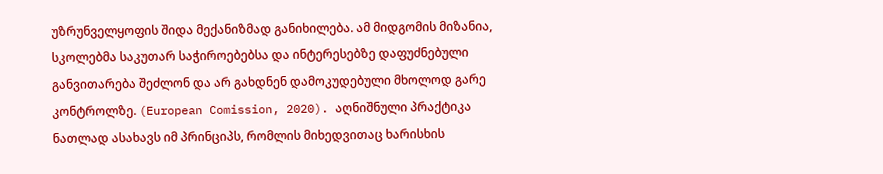უზრუნველყოფის შიდა მექანიზმად განიხილება. ამ მიდგომის მიზანია, სკოლებმა საკუთარ საჭიროებებსა და ინტერესებზე დაფუძნებული განვითარება შეძლონ და არ გახდნენ დამოკუდებული მხოლოდ გარე კონტროლზე. (European Comission, 2020). აღნიშნული პრაქტიკა ნათლად ასახავს იმ პრინციპს, რომლის მიხედვითაც ხარისხის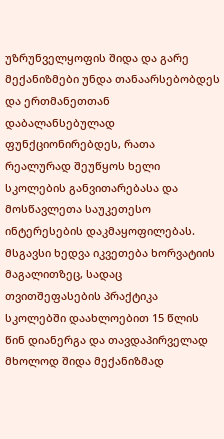უზრუნველყოფის შიდა და გარე მექანიზმები უნდა თანაარსებობდეს და ერთმანეთთან დაბალანსებულად ფუნქციონირებდეს, რათა რეალურად შეუწყოს ხელი სკოლების განვითარებასა და მოსწავლეთა საუკეთესო ინტერესების დაკმაყოფილებას. მსგავსი ხედვა იკვეთება ხორვატიის მაგალითზეც, სადაც თვითშეფასების პრაქტიკა სკოლებში დაახლოებით 15 წლის წინ დიანერგა და თავდაპირველად მხოლოდ შიდა მექანიზმად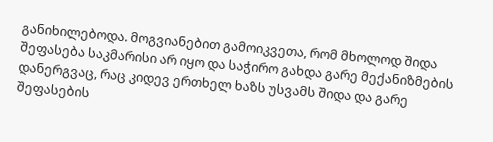განიხილებოდა. მოგვიანებით გამოიკვეთა, რომ მხოლოდ შიდა შეფასება საკმარისი არ იყო და საჭირო გახდა გარე მექანიზმების დანერგვაც, რაც კიდევ ერთხელ ხაზს უსვამს შიდა და გარე შეფასების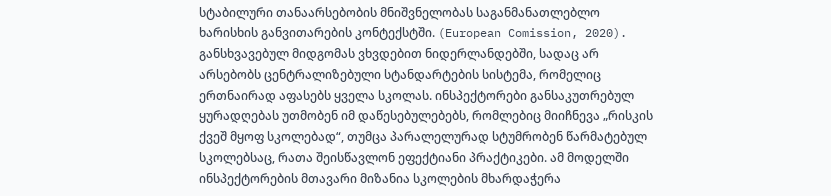სტაბილური თანაარსებობის მნიშვნელობას საგანმანათლებლო ხარისხის განვითარების კონტექსტში. (European Comission, 2020). განსხვავებულ მიდგომას ვხვდებით ნიდერლანდებში, სადაც არ არსებობს ცენტრალიზებული სტანდარტების სისტემა, რომელიც ერთნაირად აფასებს ყველა სკოლას. ინსპექტორები განსაკუთრებულ ყურადღებას უთმობენ იმ დაწესებულებებს, რომლებიც მიიჩნევა „რისკის ქვეშ მყოფ სკოლებად“, თუმცა პარალელურად სტუმრობენ წარმატებულ სკოლებსაც, რათა შეისწავლონ ეფექტიანი პრაქტიკები. ამ მოდელში ინსპექტორების მთავარი მიზანია სკოლების მხარდაჭერა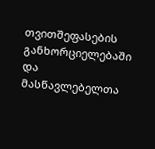თვითშეფასების განხორციელებაში და მასწავლებელთა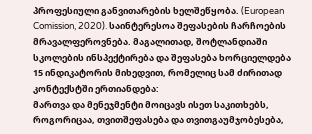პროფესიული განვითარების ხელშეწყობა. (European Comission, 2020). საინტერესოა შეფასების ჩარჩოების მრავალფეროვნება. მაგალითად, შოტლანდიაში სკოლების ინსპექტირება და შეფასება ხორციელდება 15 ინდიკატორის მიხედვით, რომელიც სამ ძირითად კონტექსტში ერთიანდება:
მართვა და მენეჯმენტი მოიცავს ისეთ საკითხებს, როგორიცაა, თვითშეფასება და თვითგაუმჯობესება,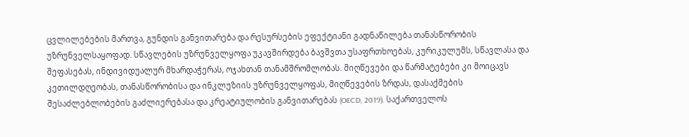ცვლილებების მართვა, გუნდის განვითარება და რესურსების ეფექტიანი გადნაწილება თანასწორობის უზრუნველსაყოფად. სწავლების უზრუნველყოფა უკავშირდება ბავშვთა უსაფრთხოებას, კურიკულუმს, სწავლასა და შეფასებას, ინდივიდუალურ მხარდაჭერას, ოჯახთან თანამშრომლობას. მიღწევები და წარმატებები კი მოიცავს კეთილდღეობას, თანასწორობისა და ინკლუზიის უზრუნველყოფას, მიღწევების ზრდას, დასაქმების შესაძლებლობების გაძლიერებასა და კრეატიულობის განვითარებას (OECD, 2019). საქართველოს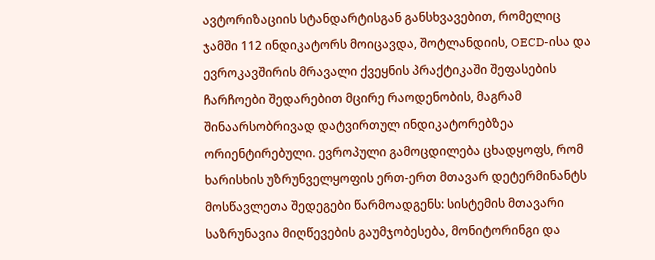ავტორიზაციის სტანდარტისგან განსხვავებით, რომელიც ჯამში 112 ინდიკატორს მოიცავდა, შოტლანდიის, OECD-ისა და ევროკავშირის მრავალი ქვეყნის პრაქტიკაში შეფასების ჩარჩოები შედარებით მცირე რაოდენობის, მაგრამ შინაარსობრივად დატვირთულ ინდიკატორებზეა ორიენტირებული. ევროპული გამოცდილება ცხადყოფს, რომ ხარისხის უზრუნველყოფის ერთ-ერთ მთავარ დეტერმინანტს მოსწავლეთა შედეგები წარმოადგენს: სისტემის მთავარი საზრუნავია მიღწევების გაუმჯობესება, მონიტორინგი და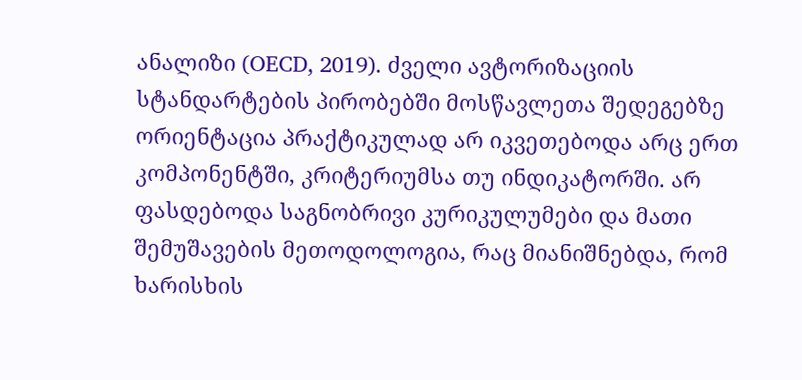ანალიზი (OECD, 2019). ძველი ავტორიზაციის სტანდარტების პირობებში მოსწავლეთა შედეგებზე ორიენტაცია პრაქტიკულად არ იკვეთებოდა არც ერთ კომპონენტში, კრიტერიუმსა თუ ინდიკატორში. არ ფასდებოდა საგნობრივი კურიკულუმები და მათი შემუშავების მეთოდოლოგია, რაც მიანიშნებდა, რომ ხარისხის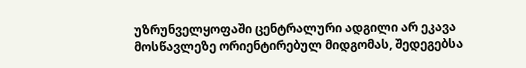უზრუნველყოფაში ცენტრალური ადგილი არ ეკავა მოსწავლეზე ორიენტირებულ მიდგომას, შედეგებსა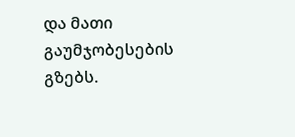და მათი გაუმჯობესების გზებს.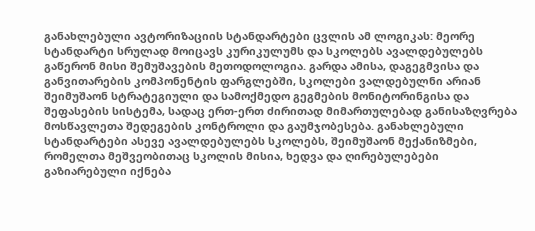განახლებული ავტორიზაციის სტანდარტები ცვლის ამ ლოგიკას: მეორე სტანდარტი სრულად მოიცავს კურიკულუმს და სკოლებს ავალდებულებს გაწერონ მისი შემუშავების მეთოდოლოგია. გარდა ამისა, დაგეგმვისა და განვითარების კომპონენტის ფარგლებში, სკოლები ვალდებულნი არიან შეიმუშაონ სტრატეგიული და სამოქმედო გეგმების მონიტორინგისა და შეფასების სისტემა, სადაც ერთ-ერთ ძირითად მიმართულებად განისაზღვრება მოსწავლეთა შედეგების კონტროლი და გაუმჯობესება. განახლებული სტანდარტები ასევე ავალდებულებს სკოლებს, შეიმუშაონ მექანიზმები, რომელთა მეშვეობითაც სკოლის მისია, ხედვა და ღირებულებები გაზიარებული იქნება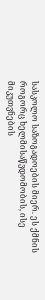სასკოლო საზოგადოების მიერ. ეს ქმნის როგორც ხელმისაწვდომობის, ისე მიკუთვნების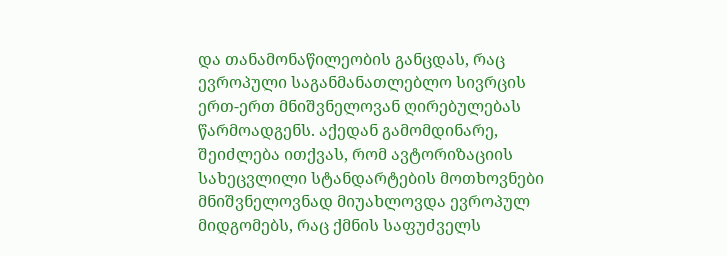და თანამონაწილეობის განცდას, რაც ევროპული საგანმანათლებლო სივრცის ერთ-ერთ მნიშვნელოვან ღირებულებას წარმოადგენს. აქედან გამომდინარე, შეიძლება ითქვას, რომ ავტორიზაციის სახეცვლილი სტანდარტების მოთხოვნები მნიშვნელოვნად მიუახლოვდა ევროპულ მიდგომებს, რაც ქმნის საფუძველს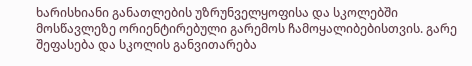ხარისხიანი განათლების უზრუნველყოფისა და სკოლებში მოსწავლეზე ორიენტირებული გარემოს ჩამოყალიბებისთვის. გარე შეფასება და სკოლის განვითარება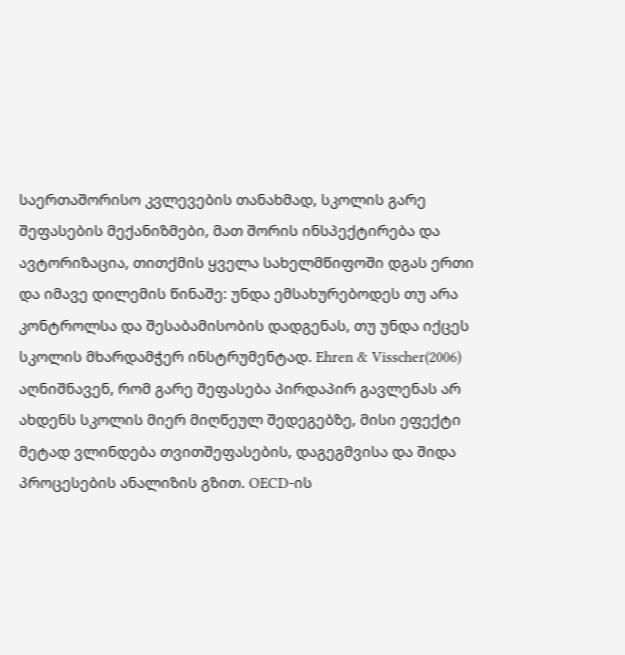საერთაშორისო კვლევების თანახმად, სკოლის გარე შეფასების მექანიზმები, მათ შორის ინსპექტირება და ავტორიზაცია, თითქმის ყველა სახელმწიფოში დგას ერთი და იმავე დილემის წინაშე: უნდა ემსახურებოდეს თუ არა კონტროლსა და შესაბამისობის დადგენას, თუ უნდა იქცეს სკოლის მხარდამჭერ ინსტრუმენტად. Ehren & Visscher(2006) აღნიშნავენ, რომ გარე შეფასება პირდაპირ გავლენას არ ახდენს სკოლის მიერ მიღწეულ შედეგებზე, მისი ეფექტი მეტად ვლინდება თვითშეფასების, დაგეგმვისა და შიდა პროცესების ანალიზის გზით. OECD-ის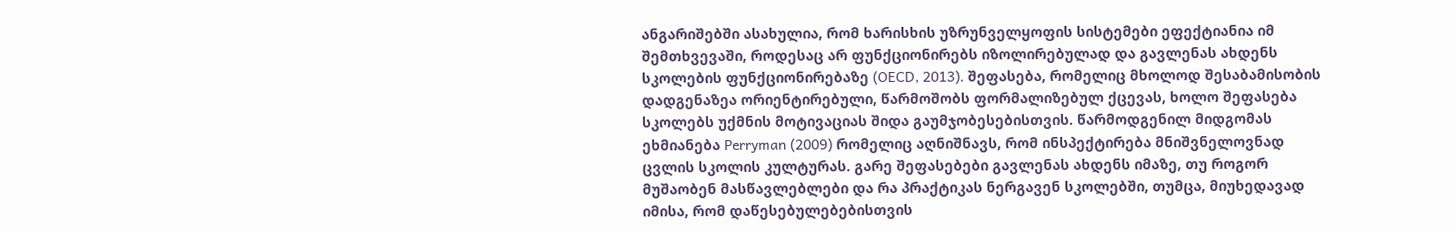ანგარიშებში ასახულია, რომ ხარისხის უზრუნველყოფის სისტემები ეფექტიანია იმ შემთხვევაში, როდესაც არ ფუნქციონირებს იზოლირებულად და გავლენას ახდენს სკოლების ფუნქციონირებაზე (OECD, 2013). შეფასება, რომელიც მხოლოდ შესაბამისობის დადგენაზეა ორიენტირებული, წარმოშობს ფორმალიზებულ ქცევას, ხოლო შეფასება სკოლებს უქმნის მოტივაციას შიდა გაუმჯობესებისთვის. წარმოდგენილ მიდგომას ეხმიანება Perryman (2009) რომელიც აღნიშნავს, რომ ინსპექტირება მნიშვნელოვნად ცვლის სკოლის კულტურას. გარე შეფასებები გავლენას ახდენს იმაზე, თუ როგორ მუშაობენ მასწავლებლები და რა პრაქტიკას ნერგავენ სკოლებში, თუმცა, მიუხედავად იმისა, რომ დაწესებულებებისთვის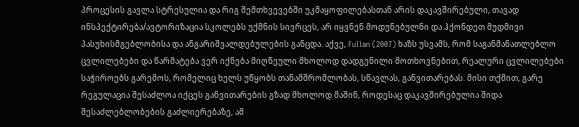პროცესის გავლა სტრესულია და რიგ შემთხვევებში უკმაყოფილებასთან არის დაკავშირებული, თავად ინსპექტირება/ავტორიზაცია სკოლებს უქმნის სივრცეს, არ იყვნენ მოდუნებულნი და ჰქონდეთ მუდმივი პასუხისმგებლობისა და ანგარიშვალდებულების განცდა. აქვე, Fullan (2007) ხაზს უსვამს, რომ საგანმანათლებლო ცვლილებები და წარმატება ვერ იქნება მიღწეული მხოლოდ დადგენილი მოთხოვნებით, რეალური ცვლილებები საჭიროებს გარემოს, რომელიც ხელს უწყობს თანამშრომლობას, სწავლას, განვითარებას. მისი თქმით, გარე რეგულაცია შესაძლოა იქცეს განვითარების გზად მხოლოდ მაშინ, როდესაც დაკავშირებულია შიდა შესაძლებლობების გაძლიერებაზე, ამ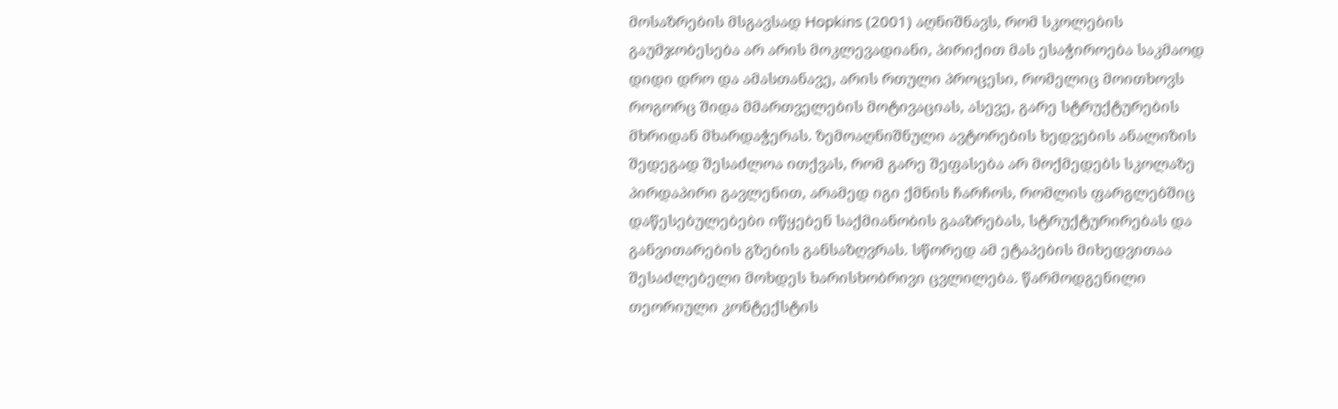მოსაზრების მსგავსად Hopkins (2001) აღნიშნავს, რომ სკოლების გაუმჯობესება არ არის მოკლევადიანი, პირიქით მას ესაჭიროება საკმაოდ დიდი დრო და ამასთანავე, არის რთული პროცესი, რომელიც მოითხოვს როგორც შიდა მმართველების მოტივაციას, ასევე, გარე სტრუქტურების მხრიდან მხარდაჭერას. ზემოაღნიშნული ავტორების ხედვების ანალიზის შედეგად შესაძლოა ითქვას, რომ გარე შეფასება არ მოქმედებს სკოლაზე პირდაპირი გავლენით, არამედ იგი ქმნის ჩარჩოს, რომლის ფარგლებშიც დაწესებულებები იწყებენ საქმიანობის გააზრებას, სტრუქტურირებას და განვითარების გზების განსაზღვრას. სწორედ ამ ეტაპების მიხედვითაა შესაძლებელი მოხდეს ხარისხობრივი ცვლილება. წარმოდგენილი თეორიული კონტექსტის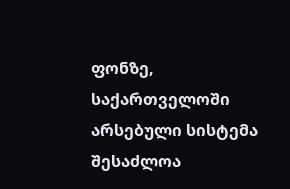ფონზე, საქართველოში არსებული სისტემა შესაძლოა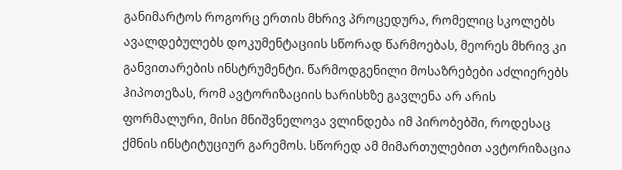განიმარტოს როგორც ერთის მხრივ პროცედურა, რომელიც სკოლებს ავალდებულებს დოკუმენტაციის სწორად წარმოებას, მეორეს მხრივ კი განვითარების ინსტრუმენტი. წარმოდგენილი მოსაზრებები აძლიერებს ჰიპოთეზას, რომ ავტორიზაციის ხარისხზე გავლენა არ არის ფორმალური, მისი მნიშვნელოვა ვლინდება იმ პირობებში, როდესაც ქმნის ინსტიტუციურ გარემოს. სწორედ ამ მიმართულებით ავტორიზაცია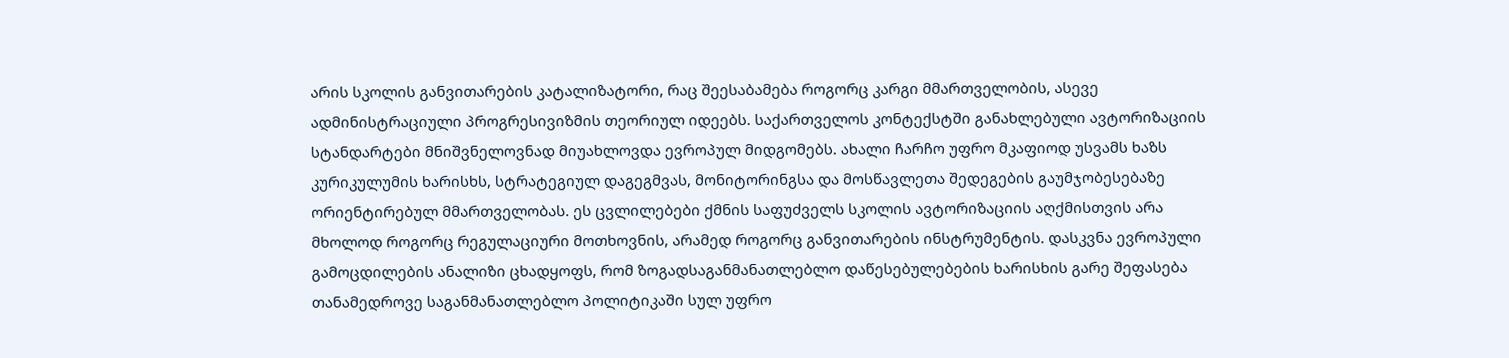არის სკოლის განვითარების კატალიზატორი, რაც შეესაბამება როგორც კარგი მმართველობის, ასევე ადმინისტრაციული პროგრესივიზმის თეორიულ იდეებს. საქართველოს კონტექსტში განახლებული ავტორიზაციის სტანდარტები მნიშვნელოვნად მიუახლოვდა ევროპულ მიდგომებს. ახალი ჩარჩო უფრო მკაფიოდ უსვამს ხაზს კურიკულუმის ხარისხს, სტრატეგიულ დაგეგმვას, მონიტორინგსა და მოსწავლეთა შედეგების გაუმჯობესებაზე ორიენტირებულ მმართველობას. ეს ცვლილებები ქმნის საფუძველს სკოლის ავტორიზაციის აღქმისთვის არა მხოლოდ როგორც რეგულაციური მოთხოვნის, არამედ როგორც განვითარების ინსტრუმენტის. დასკვნა ევროპული გამოცდილების ანალიზი ცხადყოფს, რომ ზოგადსაგანმანათლებლო დაწესებულებების ხარისხის გარე შეფასება თანამედროვე საგანმანათლებლო პოლიტიკაში სულ უფრო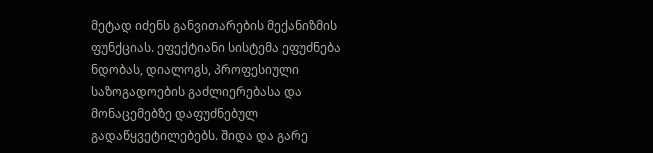მეტად იძენს განვითარების მექანიზმის ფუნქციას. ეფექტიანი სისტემა ეფუძნება ნდობას, დიალოგს, პროფესიული საზოგადოების გაძლიერებასა და მონაცემებზე დაფუძნებულ გადაწყვეტილებებს. შიდა და გარე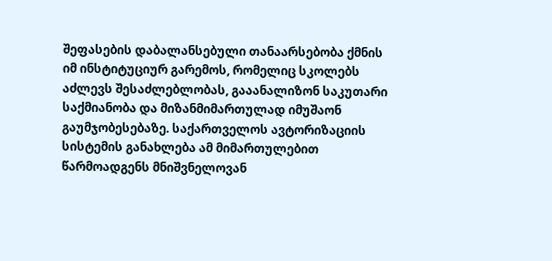შეფასების დაბალანსებული თანაარსებობა ქმნის იმ ინსტიტუციურ გარემოს, რომელიც სკოლებს აძლევს შესაძლებლობას, გააანალიზონ საკუთარი საქმიანობა და მიზანმიმართულად იმუშაონ გაუმჯობესებაზე. საქართველოს ავტორიზაციის სისტემის განახლება ამ მიმართულებით წარმოადგენს მნიშვნელოვან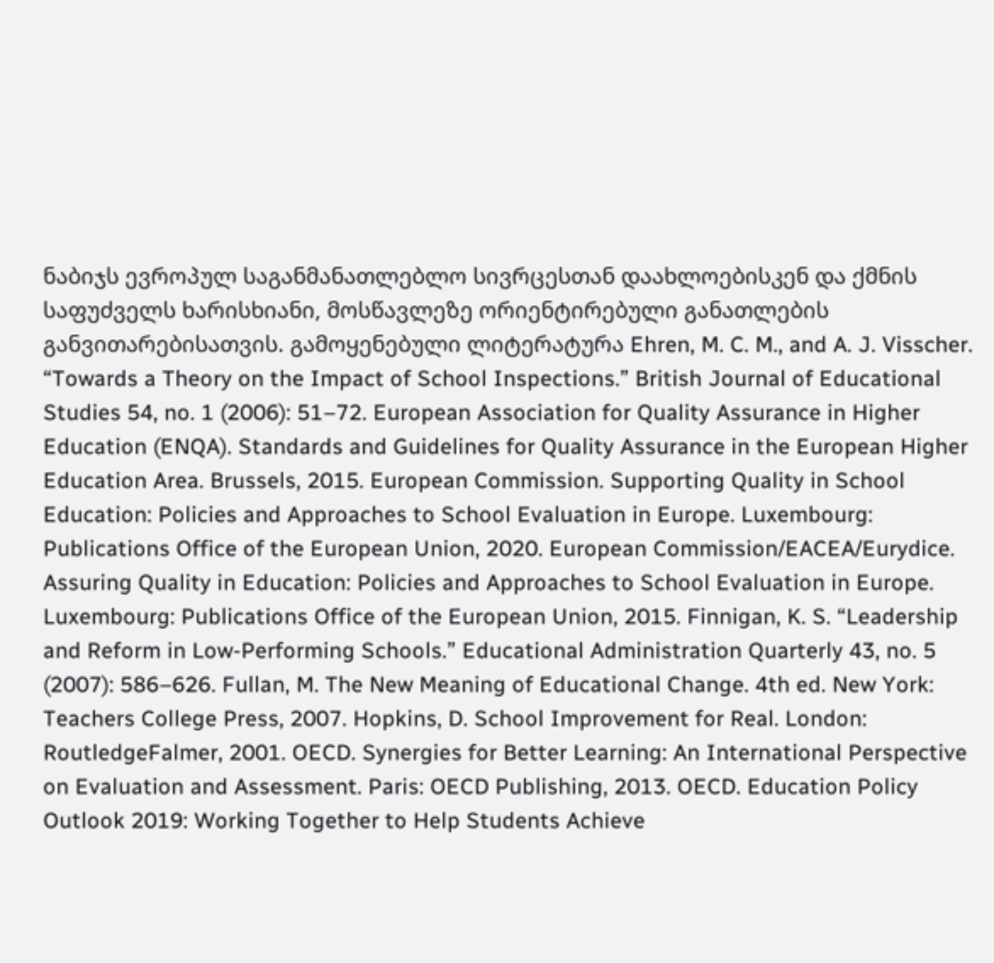ნაბიჯს ევროპულ საგანმანათლებლო სივრცესთან დაახლოებისკენ და ქმნის საფუძველს ხარისხიანი, მოსწავლეზე ორიენტირებული განათლების განვითარებისათვის. გამოყენებული ლიტერატურა Ehren, M. C. M., and A. J. Visscher. “Towards a Theory on the Impact of School Inspections.” British Journal of Educational Studies 54, no. 1 (2006): 51–72. European Association for Quality Assurance in Higher Education (ENQA). Standards and Guidelines for Quality Assurance in the European Higher Education Area. Brussels, 2015. European Commission. Supporting Quality in School Education: Policies and Approaches to School Evaluation in Europe. Luxembourg: Publications Office of the European Union, 2020. European Commission/EACEA/Eurydice. Assuring Quality in Education: Policies and Approaches to School Evaluation in Europe. Luxembourg: Publications Office of the European Union, 2015. Finnigan, K. S. “Leadership and Reform in Low-Performing Schools.” Educational Administration Quarterly 43, no. 5 (2007): 586–626. Fullan, M. The New Meaning of Educational Change. 4th ed. New York: Teachers College Press, 2007. Hopkins, D. School Improvement for Real. London: RoutledgeFalmer, 2001. OECD. Synergies for Better Learning: An International Perspective on Evaluation and Assessment. Paris: OECD Publishing, 2013. OECD. Education Policy Outlook 2019: Working Together to Help Students Achieve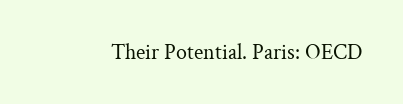Their Potential. Paris: OECD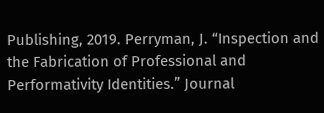Publishing, 2019. Perryman, J. “Inspection and the Fabrication of Professional and Performativity Identities.” Journal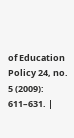of Education Policy 24, no. 5 (2009): 611–631. |